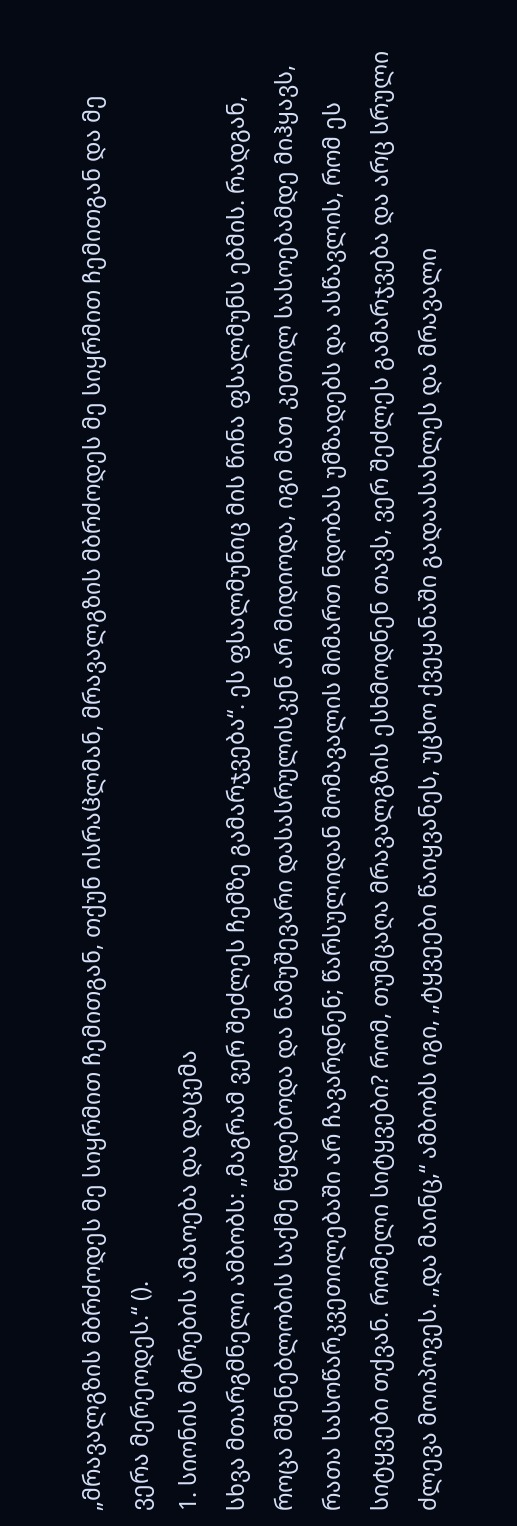„მრავალგზის მბრძოდეს მე სიყრმით ჩემითგან, თქუნ ისრაჱლმან, მრავალგზის მბრძოდეს მე სიყრმით ჩემითგან და მე ვერა მერეოდეს.“ ().
1. სიონის მტრების ამაოება და დაცემა
სხვა მთარგმნელი ამბობს: „მაგრამ ვერ შეძლეს ჩემზე გამარჯვება“. ეს ფსალმუნიც მის წინა ფსალმუნს ებმის. რადგან, როცა მშენებლობის საქმე წყდებოდა და ნამუშევარი დასასრულისკენ არ მიდიოდა, იგი მათ კეთილ სასოებამდე მიჰყავს, რათა სასოწარკვეთილებაში არ ჩავარდნენ; წარსულიდან მომავალის მიმართ ნდობას უმზადებს და ასწავლის, რომ ეს სიტყვები თქვან. რომელი სიტყვები? რომ, თუმცაღა მრავალგზის ესხმოდნენ თავს, ვერ შეძლეს გამარჯვება და არც სრული ძლევა მოიპოვეს. „და მაინც,“ ამბობს იგი, „ტყვეები წაიყვანეს, უცხო ქვეყანაში გადაასახლეს და მრავალი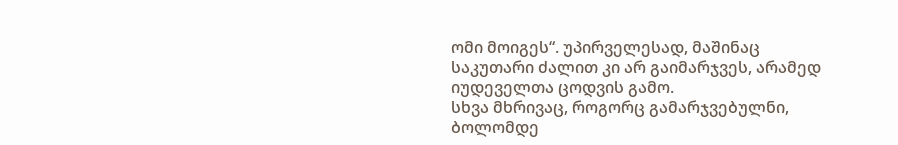ომი მოიგეს“. უპირველესად, მაშინაც საკუთარი ძალით კი არ გაიმარჯვეს, არამედ იუდეველთა ცოდვის გამო.
სხვა მხრივაც, როგორც გამარჯვებულნი, ბოლომდე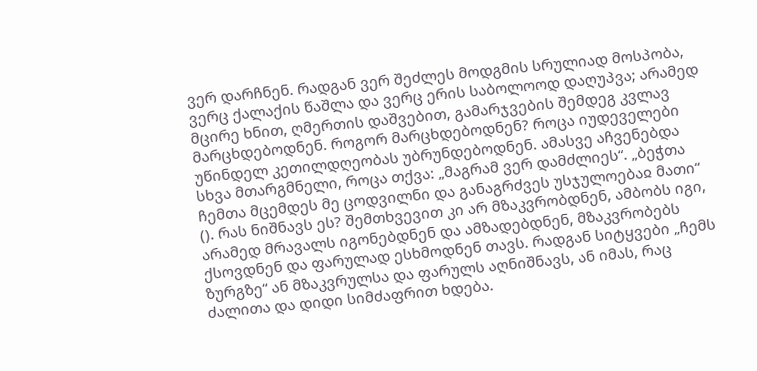ვერ დარჩნენ. რადგან ვერ შეძლეს მოდგმის სრულიად მოსპობა, ვერც ქალაქის წაშლა და ვერც ერის საბოლოოდ დაღუპვა; არამედ მცირე ხნით, ღმერთის დაშვებით, გამარჯვების შემდეგ კვლავ მარცხდებოდნენ. როგორ მარცხდებოდნენ? როცა იუდეველები უწინდელ კეთილდღეობას უბრუნდებოდნენ. ამასვე აჩვენებდა სხვა მთარგმნელი, როცა თქვა: „მაგრამ ვერ დამძლიეს“. „ბეჭთა ჩემთა მცემდეს მე ცოდვილნი და განაგრძვეს უსჯულოებაჲ მათი“ (). რას ნიშნავს ეს? შემთხვევით კი არ მზაკვრობდნენ, ამბობს იგი, არამედ მრავალს იგონებდნენ და ამზადებდნენ, მზაკვრობებს ქსოვდნენ და ფარულად ესხმოდნენ თავს. რადგან სიტყვები „ჩემს ზურგზე“ ან მზაკვრულსა და ფარულს აღნიშნავს, ან იმას, რაც ძალითა და დიდი სიმძაფრით ხდება.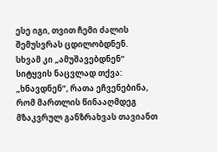ესე იგი, თვით ჩემი ძალის შემუსვრას ცდილობდნენ.
სხვამ კი „ამუშავებდნენ“ სიტყვის ნაცვლად თქვა: „ხნავდნენ“, რათა ეჩვენებინა, რომ მართლის წინააღმდეგ მზაკვრულ განზრახვას თავიანთ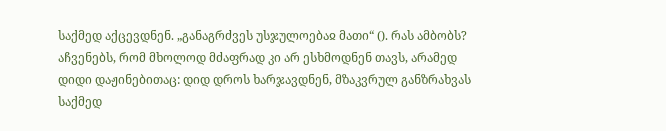საქმედ აქცევდნენ. „განაგრძვეს უსჯულოებაჲ მათი“ (). რას ამბობს? აჩვენებს, რომ მხოლოდ მძაფრად კი არ ესხმოდნენ თავს, არამედ დიდი დაჟინებითაც: დიდ დროს ხარჯავდნენ, მზაკვრულ განზრახვას საქმედ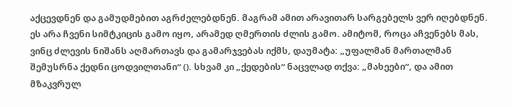აქცევდნენ და გამუდმებით აგრძელებდნენ. მაგრამ ამით არავითარ სარგებელს ვერ იღებდნენ. ეს არა ჩვენი სიმტკიცის გამო იყო, არამედ ღმერთის ძლის გამო. ამიტომ, როცა აჩვენებს მას, ვინც ძლევის ნიშანს აღმართავს და გამარჯვებას იქმს, დაუმატა: „უფალმან მართალმან შემუსრნა ქედნი ცოდვილთანი“ (). სხვამ კი „ქედების“ ნაცვლად თქვა: „მახეები“, და ამით მზაკვრულ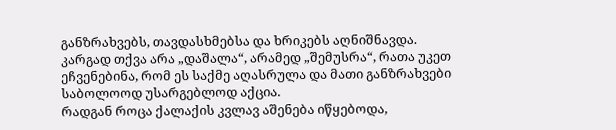განზრახვებს, თავდასხმებსა და ხრიკებს აღნიშნავდა. კარგად თქვა არა „დაშალა“, არამედ „შემუსრა“, რათა უკეთ ეჩვენებინა, რომ ეს საქმე აღასრულა და მათი განზრახვები საბოლოოდ უსარგებლოდ აქცია.
რადგან როცა ქალაქის კვლავ აშენება იწყებოდა,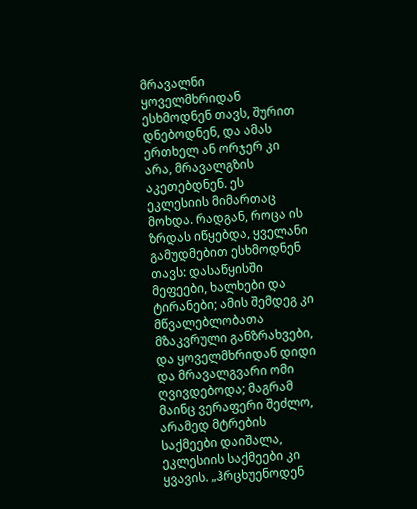მრავალნი ყოველმხრიდან ესხმოდნენ თავს, შურით დნებოდნენ, და ამას ერთხელ ან ორჯერ კი არა, მრავალგზის აკეთებდნენ. ეს ეკლესიის მიმართაც მოხდა. რადგან, როცა ის ზრდას იწყებდა, ყველანი გამუდმებით ესხმოდნენ თავს: დასაწყისში მეფეები, ხალხები და ტირანები; ამის შემდეგ კი მწვალებლობათა მზაკვრული განზრახვები, და ყოველმხრიდან დიდი და მრავალგვარი ომი ღვივდებოდა; მაგრამ მაინც ვერაფერი შეძლო, არამედ მტრების საქმეები დაიშალა, ეკლესიის საქმეები კი ყვავის. „ჰრცხუენოდენ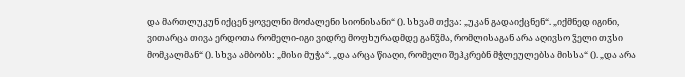და მართლუკუნ იქცენ ყოველნი მოძალენი სიონისანი“ (). სხვამ თქვა: „უკან გადაიქცნენ“. „იქმნედ იგინი, ვითარცა თივა ერდოთა რომელი-იგი ვიდრე მოფხურადმდე განჴმა, რომლისაგან არა აღივსო ჴელი თჳსი მომკალმან“ (). სხვა ამბობს: „მისი მუჭა“. „და არცა წიაღი, რომელი შეჰკრებნ მჭლეულებსა მისსა“ (). „და არა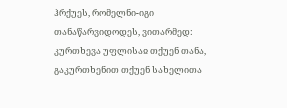ჰრქუეს, რომელნი-იგი თანაწარვიდოდეს, ვითარმედ: კურთხევა უფლისაჲ თქუენ თანა, გაკურთხენით თქუენ სახელითა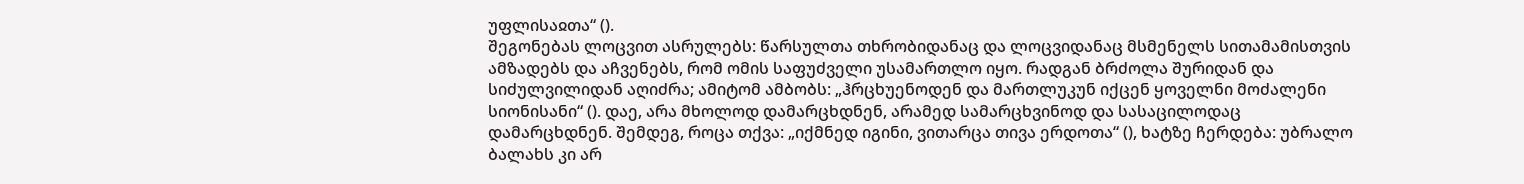უფლისაჲთა“ ().
შეგონებას ლოცვით ასრულებს: წარსულთა თხრობიდანაც და ლოცვიდანაც მსმენელს სითამამისთვის ამზადებს და აჩვენებს, რომ ომის საფუძველი უსამართლო იყო. რადგან ბრძოლა შურიდან და სიძულვილიდან აღიძრა; ამიტომ ამბობს: „ჰრცხუენოდენ და მართლუკუნ იქცენ ყოველნი მოძალენი სიონისანი“ (). დაე, არა მხოლოდ დამარცხდნენ, არამედ სამარცხვინოდ და სასაცილოდაც დამარცხდნენ. შემდეგ, როცა თქვა: „იქმნედ იგინი, ვითარცა თივა ერდოთა“ (), ხატზე ჩერდება: უბრალო ბალახს კი არ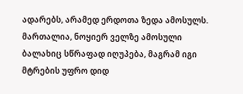ადარებს, არამედ ერდოთა ზედა ამოსულს. მართალია, ნოყიერ ველზე ამოსული ბალახიც სწრაფად იღუპება, მაგრამ იგი მტრების უფრო დიდ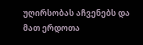უღირსობას აჩვენებს და მათ ერდოთა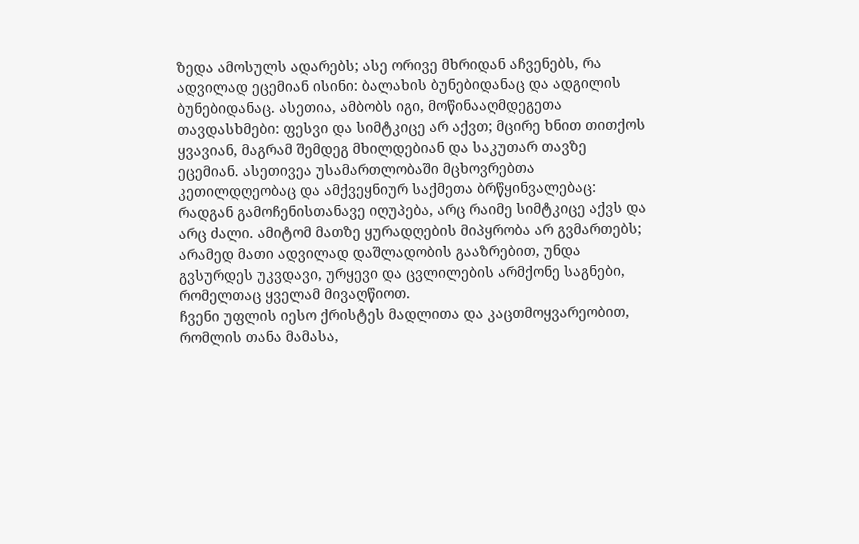ზედა ამოსულს ადარებს; ასე ორივე მხრიდან აჩვენებს, რა ადვილად ეცემიან ისინი: ბალახის ბუნებიდანაც და ადგილის ბუნებიდანაც. ასეთია, ამბობს იგი, მოწინააღმდეგეთა თავდასხმები: ფესვი და სიმტკიცე არ აქვთ; მცირე ხნით თითქოს ყვავიან, მაგრამ შემდეგ მხილდებიან და საკუთარ თავზე ეცემიან. ასეთივეა უსამართლობაში მცხოვრებთა კეთილდღეობაც და ამქვეყნიურ საქმეთა ბრწყინვალებაც: რადგან გამოჩენისთანავე იღუპება, არც რაიმე სიმტკიცე აქვს და არც ძალი. ამიტომ მათზე ყურადღების მიპყრობა არ გვმართებს; არამედ მათი ადვილად დაშლადობის გააზრებით, უნდა გვსურდეს უკვდავი, ურყევი და ცვლილების არმქონე საგნები, რომელთაც ყველამ მივაღწიოთ.
ჩვენი უფლის იესო ქრისტეს მადლითა და კაცთმოყვარეობით, რომლის თანა მამასა,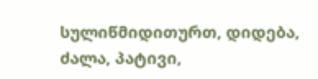სულიწმიდითურთ, დიდება, ძალა, პატივი,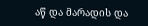აწ და მარადის და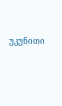უკუნითი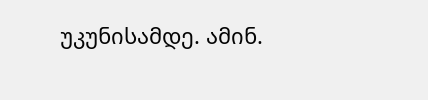უკუნისამდე. ამინ.